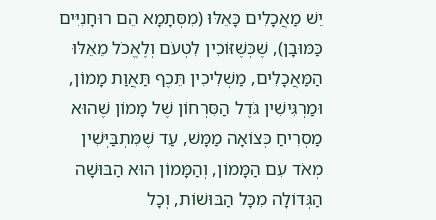יֵשׁ מַאֲכָלִים כָּאֵלּוּ (מִסְּתָמָא הֵם רוּחָנִיִּים כַּמּוּבָן), שֶׁכְּשֶׁזּוֹכִין לִטְעֹם וְלֶאֱכֹל מֵאֵלּוּ הַמַּאֲכָלִים, מַשְׁלִיכִין תֵּכֶף תַּאֲוַת מָמוֹן, וּמַרְגִּישִׁין גֹּדֶל הַסִּרְחוֹן שֶׁל מָמוֹן שֶׁהוּא מַסְרִיחַ כְּצוֹאָה מַמָּשׁ, עַד שֶׁמִּתְבַּיְּשִׁין מְאֹד עִם הַמָּמוֹן, וְהַמָּמוֹן הוּא הַבּוּשָׁה הַגְּדוֹלָה מִכָּל הַבּוּשׁוֹת, וְכָל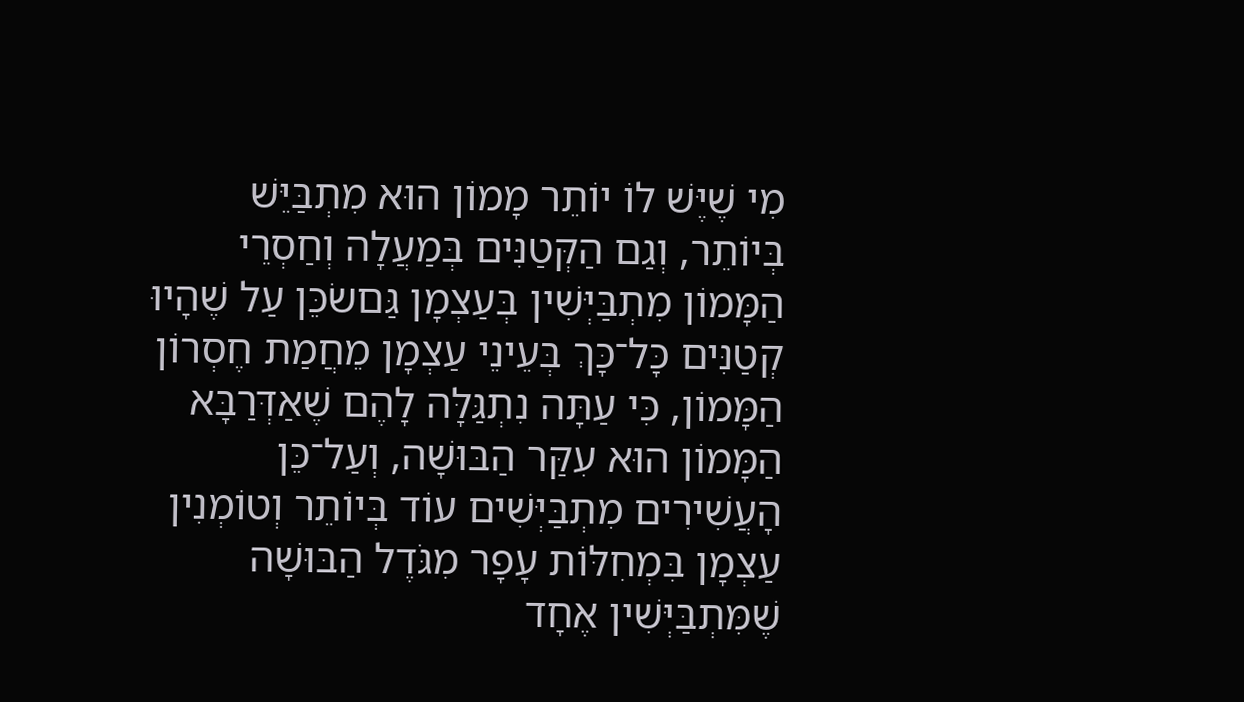מִי שֶׁיֶּשׁ לוֹ יוֹתֵר מָמוֹן הוּא מִתְבַּיֵּשׁ בְּיוֹתֵר, וְגַם הַקְּטַנִּים בְּמַעֲלָה וְחַסְרֵי הַמָּמוֹן מִתְבַּיְּשִׁין בְּעַצְמָן גַּםשׂכֵּן עַל שֶׁהָיוּ קְטַנִּים כָּל־כָּךְ בְּעֵינֵי עַצְמָן מֵחֲמַת חֶסְרוֹן הַמָּמוֹן, כִּי עַתָּה נִתְגַּלָּה לָהֶם שֶׁאַדְּרַבָּא הַמָּמוֹן הוּא עִקַּר הַבּוּשָׁה, וְעַל־כֵּן הָעֲשִׁירִים מִתְבַּיְּשִׁים עוֹד בְּיוֹתֵר וְטוֹמְנִין עַצְמָן בִּמְחִלּוֹת עָפָר מִגֹּדֶל הַבּוּשָׁה שֶׁמִּתְבַּיְּשִׁין אֶחָד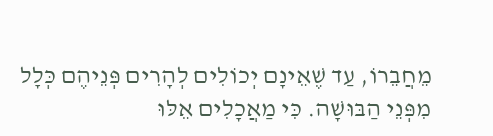מֵחֲבֵרוֹ, עַד שֶׁאֵינָם יְכוֹלִים לְהָרִים פְּנֵיהֶם כְּלָל מִפְּנֵי הַבּוּשָׁה. כִּי מַאֲכָלִים אֵלּוּ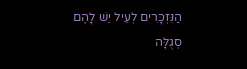הַנִּזְכָּרִים לְעֵיל יֵשׁ לָהֶם סְגֻלָּה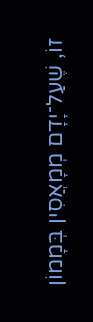זוֹ, שֶׁעַל־יָדָם מְמָאֲסִין בְּמָמוֹן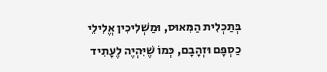בְּתַכְלִית הַמִּאוּס, וּמַשְׁלִיכִין אֱלִילֵי כַסְפָּם וּזְהָבָם, כְּמוֹ שֶׁיִּהְיֶה לֶעָתִיד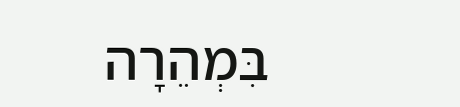בִּמְהֵרָה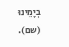בְיָמֵינוּ (שם).